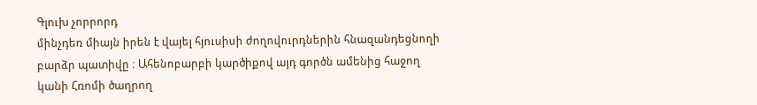Գլուխ չորրորդ
մինչդեռ միայն իրեն է վայել հյուսիսի ժողովուրդներին հնազանդեցնողի բարձր պատիվը ։ Ահենոբարբի կարծիքով այդ գործն ամենից հաջող կանի Հռոմի ծաղրող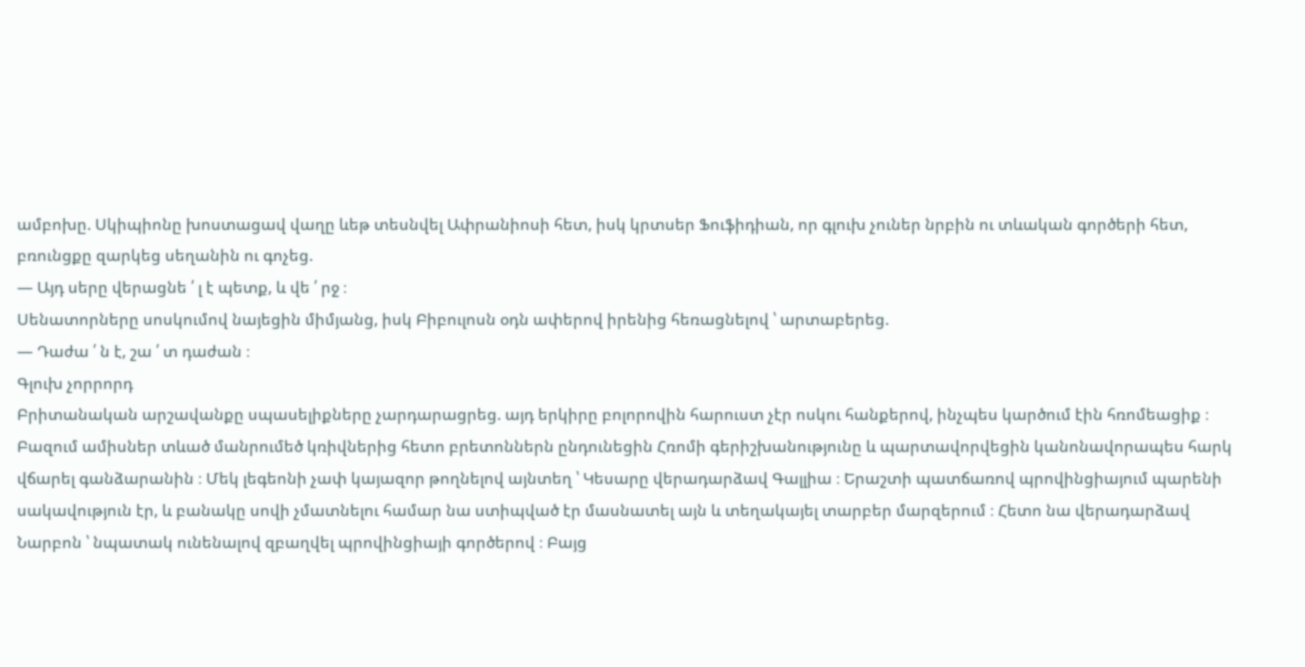ամբոխը. Սկիպիոնը խոստացավ վաղը ևեթ տեսնվել Ափրանիոսի հետ, իսկ կրտսեր Ֆուֆիդիան, որ գլուխ չուներ նրբին ու տևական գործերի հետ, բռունցքը զարկեց սեղանին ու գոչեց.
— Այդ սերը վերացնե ՛ լ է պետք, և վե ՛ րջ ։
Սենատորները սոսկումով նայեցին միմյանց, իսկ Բիբուլոսն օդն ափերով իրենից հեռացնելով ՝ արտաբերեց.
— Դաժա ՛ ն է, շա ՛ տ դաժան ։
Գլուխ չորրորդ
Բրիտանական արշավանքը սպասելիքները չարդարացրեց. այդ երկիրը բոլորովին հարուստ չէր ոսկու հանքերով, ինչպես կարծում էին հռոմեացիք ։ Բազում ամիսներ տևած մանրումեծ կռիվներից հետո բրետոններն ընդունեցին Հռոմի գերիշխանությունը և պարտավորվեցին կանոնավորապես հարկ վճարել գանձարանին ։ Մեկ լեգեոնի չափ կայազոր թողնելով այնտեղ ՝ Կեսարը վերադարձավ Գալլիա ։ Երաշտի պատճառով պրովինցիայում պարենի սակավություն էր, և բանակը սովի չմատնելու համար նա ստիպված էր մասնատել այն և տեղակայել տարբեր մարզերում ։ Հետո նա վերադարձավ Նարբոն ՝ նպատակ ունենալով զբաղվել պրովինցիայի գործերով ։ Բայց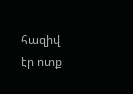հազիվ էր ոտք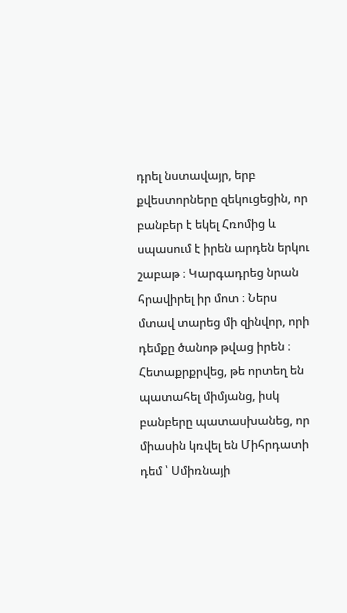դրել նստավայր, երբ քվեստորները զեկուցեցին, որ բանբեր է եկել Հռոմից և սպասում է իրեն արդեն երկու շաբաթ ։ Կարգադրեց նրան հրավիրել իր մոտ ։ Ներս մտավ տարեց մի զինվոր, որի դեմքը ծանոթ թվաց իրեն ։ Հետաքրքրվեց, թե որտեղ են պատահել միմյանց, իսկ բանբերը պատասխանեց, որ միասին կռվել են Միհրդատի դեմ ՝ Սմիռնայի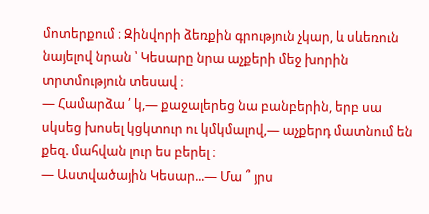մոտերքում ։ Զինվորի ձեռքին գրություն չկար, և սևեռուն նայելով նրան ՝ Կեսարը նրա աչքերի մեջ խորին տրտմություն տեսավ ։
— Համարձա ՛ կ,— քաջալերեց նա բանբերին, երբ սա սկսեց խոսել կցկտուր ու կմկմալով,— աչքերդ մատնում են քեզ. մահվան լուր ես բերել ։
— Աստվածային Կեսար...— Մա ՞ յրս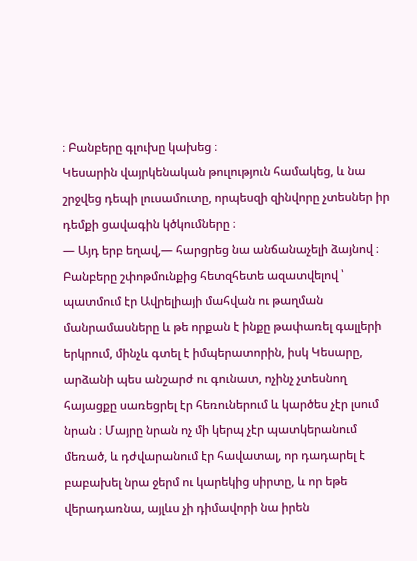։ Բանբերը գլուխը կախեց ։
Կեսարին վայրկենական թուլություն համակեց, և նա շրջվեց դեպի լուսամուտը, որպեսզի զինվորը չտեսներ իր դեմքի ցավագին կծկումները ։
— Այդ երբ եղավ,— հարցրեց նա անճանաչելի ձայնով ։
Բանբերը շփոթմունքից հետզհետե ազատվելով ՝ պատմում էր Ավրելիայի մահվան ու թաղման մանրամասները և թե որքան է ինքը թափառել գալլերի երկրում, մինչև գտել է իմպերատորին, իսկ Կեսարը, արձանի պես անշարժ ու գունատ, ոչինչ չտեսնող հայացքը սառեցրել էր հեռուներում և կարծես չէր լսում նրան ։ Մայրը նրան ոչ մի կերպ չէր պատկերանում մեռած, և դժվարանում էր հավատալ, որ դադարել է բաբախել նրա ջերմ ու կարեկից սիրտը, և որ եթե վերադառնա, այլևս չի դիմավորի նա իրեն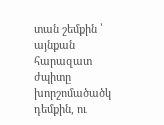տան շեմքին ՝ այնքան հարազատ ժպիտը խորշոմածածկ դեմքին, ու